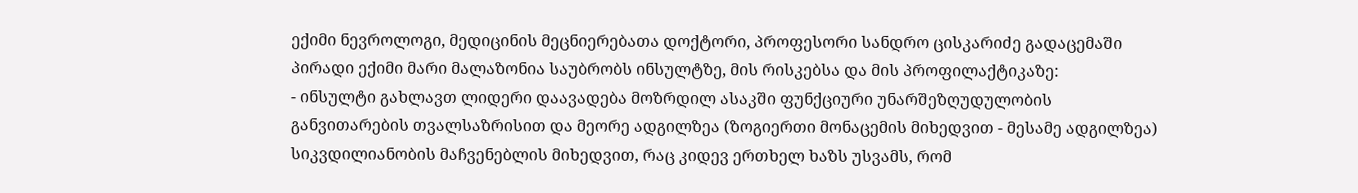ექიმი ნევროლოგი, მედიცინის მეცნიერებათა დოქტორი, პროფესორი სანდრო ცისკარიძე გადაცემაში პირადი ექიმი მარი მალაზონია საუბრობს ინსულტზე, მის რისკებსა და მის პროფილაქტიკაზე:
- ინსულტი გახლავთ ლიდერი დაავადება მოზრდილ ასაკში ფუნქციური უნარშეზღუდულობის განვითარების თვალსაზრისით და მეორე ადგილზეა (ზოგიერთი მონაცემის მიხედვით - მესამე ადგილზეა) სიკვდილიანობის მაჩვენებლის მიხედვით, რაც კიდევ ერთხელ ხაზს უსვამს, რომ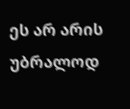ეს არ არის უბრალოდ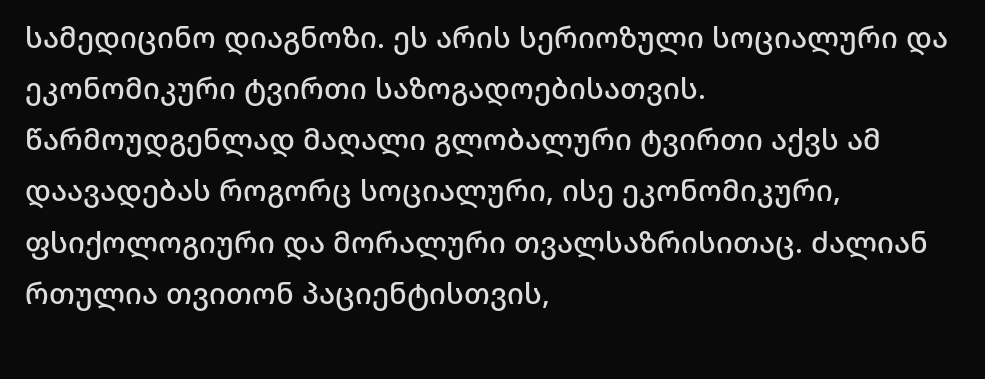სამედიცინო დიაგნოზი. ეს არის სერიოზული სოციალური და ეკონომიკური ტვირთი საზოგადოებისათვის. წარმოუდგენლად მაღალი გლობალური ტვირთი აქვს ამ დაავადებას როგორც სოციალური, ისე ეკონომიკური, ფსიქოლოგიური და მორალური თვალსაზრისითაც. ძალიან რთულია თვითონ პაციენტისთვის,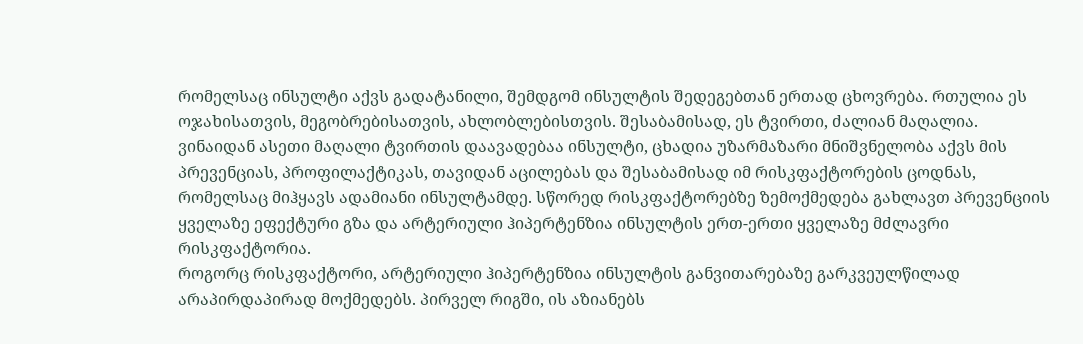რომელსაც ინსულტი აქვს გადატანილი, შემდგომ ინსულტის შედეგებთან ერთად ცხოვრება. რთულია ეს ოჯახისათვის, მეგობრებისათვის, ახლობლებისთვის. შესაბამისად, ეს ტვირთი, ძალიან მაღალია.
ვინაიდან ასეთი მაღალი ტვირთის დაავადებაა ინსულტი, ცხადია უზარმაზარი მნიშვნელობა აქვს მის პრევენციას, პროფილაქტიკას, თავიდან აცილებას და შესაბამისად იმ რისკფაქტორების ცოდნას, რომელსაც მიჰყავს ადამიანი ინსულტამდე. სწორედ რისკფაქტორებზე ზემოქმედება გახლავთ პრევენციის ყველაზე ეფექტური გზა და არტერიული ჰიპერტენზია ინსულტის ერთ-ერთი ყველაზე მძლავრი რისკფაქტორია.
როგორც რისკფაქტორი, არტერიული ჰიპერტენზია ინსულტის განვითარებაზე გარკვეულწილად არაპირდაპირად მოქმედებს. პირველ რიგში, ის აზიანებს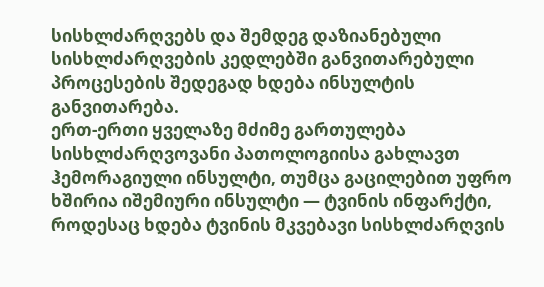სისხლძარღვებს და შემდეგ დაზიანებული სისხლძარღვების კედლებში განვითარებული პროცესების შედეგად ხდება ინსულტის განვითარება.
ერთ-ერთი ყველაზე მძიმე გართულება სისხლძარღვოვანი პათოლოგიისა გახლავთ ჰემორაგიული ინსულტი, თუმცა გაცილებით უფრო ხშირია იშემიური ინსულტი — ტვინის ინფარქტი, როდესაც ხდება ტვინის მკვებავი სისხლძარღვის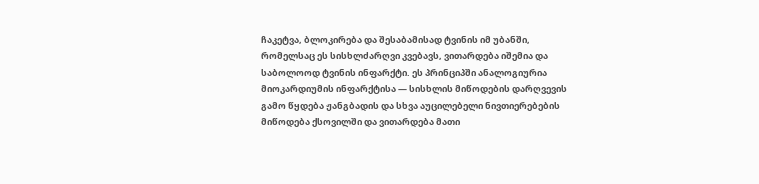ჩაკეტვა, ბლოკირება და შესაბამისად ტვინის იმ უბანში, რომელსაც ეს სისხლძარღვი კვებავს, ვითარდება იშემია და საბოლოოდ ტვინის ინფარქტი. ეს პრინციპში ანალოგიურია მიოკარდიუმის ინფარქტისა — სისხლის მიწოდების დარღვევის გამო წყდება ჟანგბადის და სხვა აუცილებელი ნივთიერებების მიწოდება ქსოვილში და ვითარდება მათი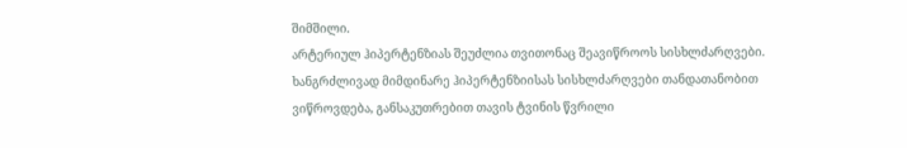შიმშილი.
არტერიულ ჰიპერტენზიას შეუძლია თვითონაც შეავიწროოს სისხლძარღვები. ხანგრძლივად მიმდინარე ჰიპერტენზიისას სისხლძარღვები თანდათანობით ვიწროვდება, განსაკუთრებით თავის ტვინის წვრილი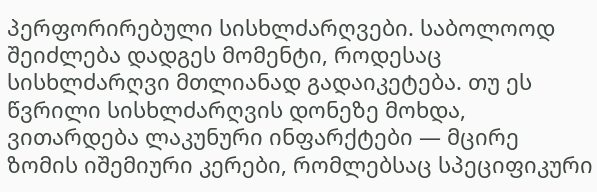პერფორირებული სისხლძარღვები. საბოლოოდ შეიძლება დადგეს მომენტი, როდესაც სისხლძარღვი მთლიანად გადაიკეტება. თუ ეს წვრილი სისხლძარღვის დონეზე მოხდა, ვითარდება ლაკუნური ინფარქტები — მცირე ზომის იშემიური კერები, რომლებსაც სპეციფიკური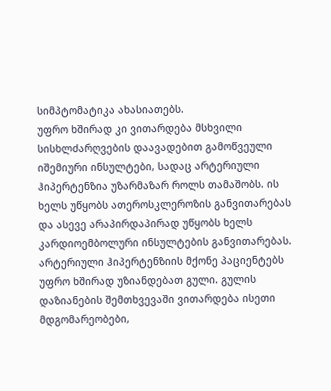სიმპტომატიკა ახასიათებს.
უფრო ხშირად კი ვითარდება მსხვილი სისხლძარღვების დაავადებით გამოწვეული იშემიური ინსულტები, სადაც არტერიული ჰიპერტენზია უზარმაზარ როლს თამაშობს. ის ხელს უწყობს ათეროსკლეროზის განვითარებას და ასევე არაპირდაპირად უწყობს ხელს კარდიოემბოლური ინსულტების განვითარებას. არტერიული ჰიპერტენზიის მქონე პაციენტებს უფრო ხშირად უზიანდებათ გული. გულის დაზიანების შემთხვევაში ვითარდება ისეთი მდგომარეობები,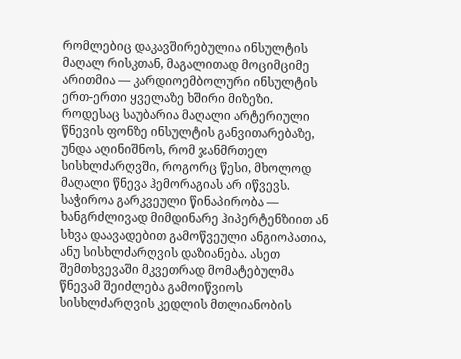რომლებიც დაკავშირებულია ინსულტის მაღალ რისკთან, მაგალითად მოციმციმე არითმია — კარდიოემბოლური ინსულტის ერთ-ერთი ყველაზე ხშირი მიზეზი.
როდესაც საუბარია მაღალი არტერიული წნევის ფონზე ინსულტის განვითარებაზე, უნდა აღინიშნოს, რომ ჯანმრთელ სისხლძარღვში, როგორც წესი, მხოლოდ მაღალი წნევა ჰემორაგიას არ იწვევს. საჭიროა გარკვეული წინაპირობა — ხანგრძლივად მიმდინარე ჰიპერტენზიით ან სხვა დაავადებით გამოწვეული ანგიოპათია, ანუ სისხლძარღვის დაზიანება. ასეთ შემთხვევაში მკვეთრად მომატებულმა წნევამ შეიძლება გამოიწვიოს სისხლძარღვის კედლის მთლიანობის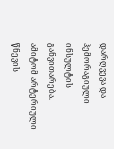დარღვევა და ჰემორაგიული ინსულტის განვითარება.
ამიტომ არტერიული წნევის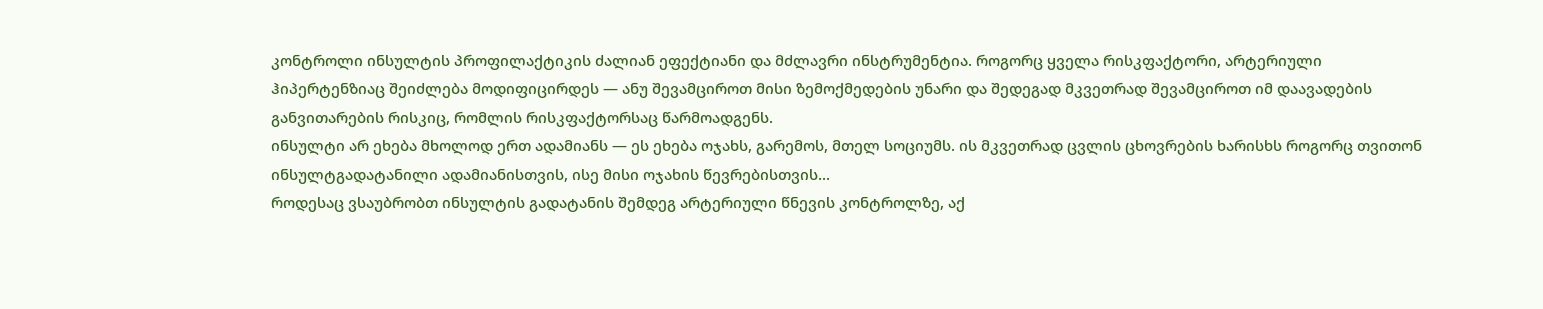კონტროლი ინსულტის პროფილაქტიკის ძალიან ეფექტიანი და მძლავრი ინსტრუმენტია. როგორც ყველა რისკფაქტორი, არტერიული ჰიპერტენზიაც შეიძლება მოდიფიცირდეს — ანუ შევამციროთ მისი ზემოქმედების უნარი და შედეგად მკვეთრად შევამციროთ იმ დაავადების განვითარების რისკიც, რომლის რისკფაქტორსაც წარმოადგენს.
ინსულტი არ ეხება მხოლოდ ერთ ადამიანს — ეს ეხება ოჯახს, გარემოს, მთელ სოციუმს. ის მკვეთრად ცვლის ცხოვრების ხარისხს როგორც თვითონ ინსულტგადატანილი ადამიანისთვის, ისე მისი ოჯახის წევრებისთვის...
როდესაც ვსაუბრობთ ინსულტის გადატანის შემდეგ არტერიული წნევის კონტროლზე, აქ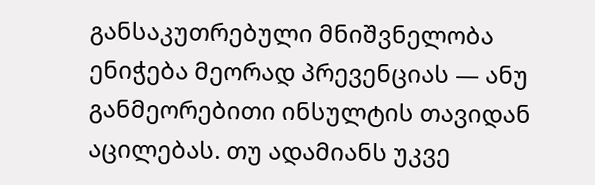განსაკუთრებული მნიშვნელობა ენიჭება მეორად პრევენციას — ანუ განმეორებითი ინსულტის თავიდან აცილებას. თუ ადამიანს უკვე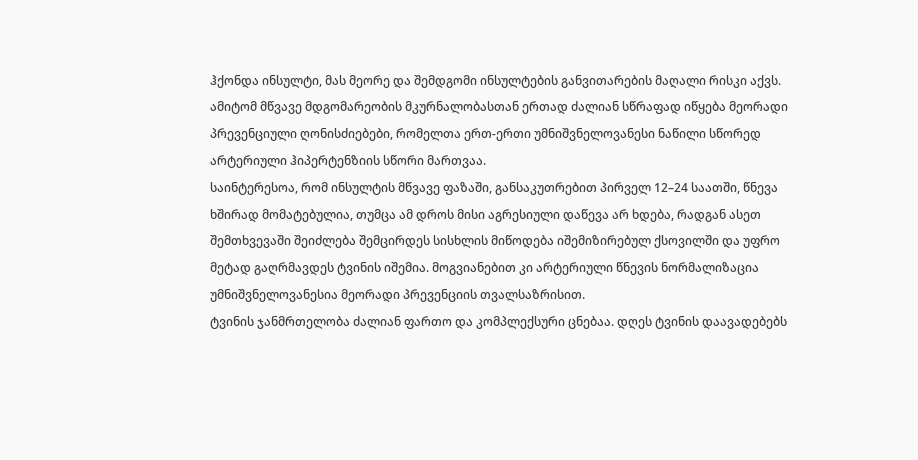ჰქონდა ინსულტი, მას მეორე და შემდგომი ინსულტების განვითარების მაღალი რისკი აქვს. ამიტომ მწვავე მდგომარეობის მკურნალობასთან ერთად ძალიან სწრაფად იწყება მეორადი პრევენციული ღონისძიებები, რომელთა ერთ-ერთი უმნიშვნელოვანესი ნაწილი სწორედ არტერიული ჰიპერტენზიის სწორი მართვაა.
საინტერესოა, რომ ინსულტის მწვავე ფაზაში, განსაკუთრებით პირველ 12–24 საათში, წნევა ხშირად მომატებულია, თუმცა ამ დროს მისი აგრესიული დაწევა არ ხდება, რადგან ასეთ შემთხვევაში შეიძლება შემცირდეს სისხლის მიწოდება იშემიზირებულ ქსოვილში და უფრო მეტად გაღრმავდეს ტვინის იშემია. მოგვიანებით კი არტერიული წნევის ნორმალიზაცია უმნიშვნელოვანესია მეორადი პრევენციის თვალსაზრისით.
ტვინის ჯანმრთელობა ძალიან ფართო და კომპლექსური ცნებაა. დღეს ტვინის დაავადებებს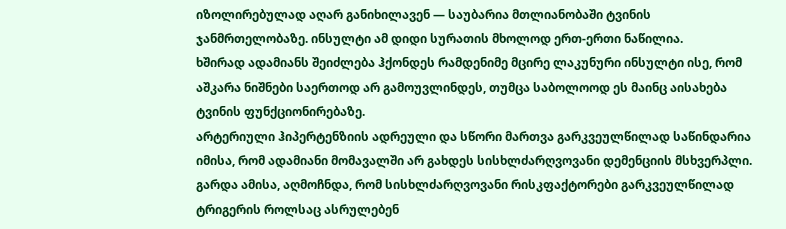იზოლირებულად აღარ განიხილავენ — საუბარია მთლიანობაში ტვინის ჯანმრთელობაზე. ინსულტი ამ დიდი სურათის მხოლოდ ერთ-ერთი ნაწილია.
ხშირად ადამიანს შეიძლება ჰქონდეს რამდენიმე მცირე ლაკუნური ინსულტი ისე, რომ აშკარა ნიშნები საერთოდ არ გამოუვლინდეს, თუმცა საბოლოოდ ეს მაინც აისახება ტვინის ფუნქციონირებაზე.
არტერიული ჰიპერტენზიის ადრეული და სწორი მართვა გარკვეულწილად საწინდარია იმისა, რომ ადამიანი მომავალში არ გახდეს სისხლძარღვოვანი დემენციის მსხვერპლი.
გარდა ამისა, აღმოჩნდა, რომ სისხლძარღვოვანი რისკფაქტორები გარკვეულწილად ტრიგერის როლსაც ასრულებენ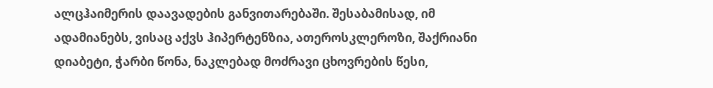ალცჰაიმერის დაავადების განვითარებაში. შესაბამისად, იმ ადამიანებს, ვისაც აქვს ჰიპერტენზია, ათეროსკლეროზი, შაქრიანი დიაბეტი, ჭარბი წონა, ნაკლებად მოძრავი ცხოვრების წესი,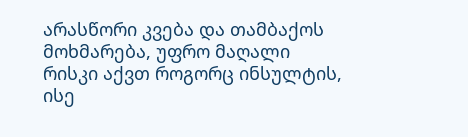არასწორი კვება და თამბაქოს მოხმარება, უფრო მაღალი რისკი აქვთ როგორც ინსულტის, ისე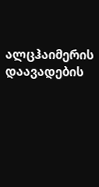ალცჰაიმერის დაავადების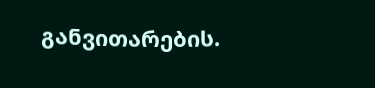განვითარების.